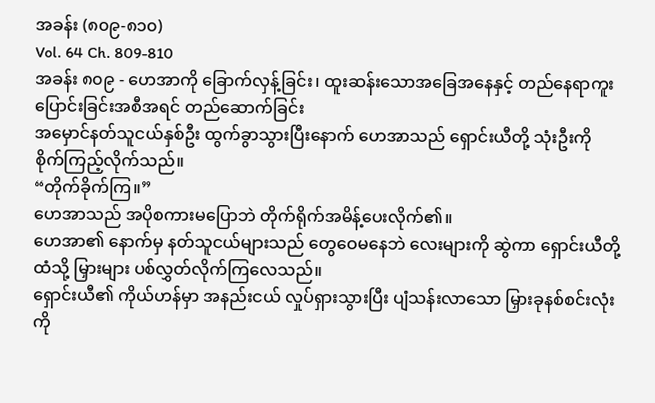အခန်း (၈၀၉-၈၁၀)
Vol. 64 Ch. 809-810
အခန်း ၈၀၉ - ဟေအာကို ခြောက်လှန့်ခြင်း၊ ထူးဆန်းသောအခြေအနေနှင့် တည်နေရာကူးပြောင်းခြင်းအစီအရင် တည်ဆောက်ခြင်း
အမှောင်နတ်သူငယ်နှစ်ဦး ထွက်ခွာသွားပြီးနောက် ဟေအာသည် ရှောင်းယီတို့ သုံးဦးကို စိုက်ကြည့်လိုက်သည်။
“တိုက်ခိုက်ကြ။”
ဟေအာသည် အပိုစကားမပြောဘဲ တိုက်ရိုက်အမိန့်ပေးလိုက်၏။
ဟေအာ၏ နောက်မှ နတ်သူငယ်များသည် တွေဝေမနေဘဲ လေးများကို ဆွဲကာ ရှောင်းယီတို့ထံသို့ မြှားများ ပစ်လွှတ်လိုက်ကြလေသည်။
ရှောင်းယီ၏ ကိုယ်ဟန်မှာ အနည်းငယ် လှုပ်ရှားသွားပြီး ပျံသန်းလာသော မြှားခုနစ်စင်းလုံးကို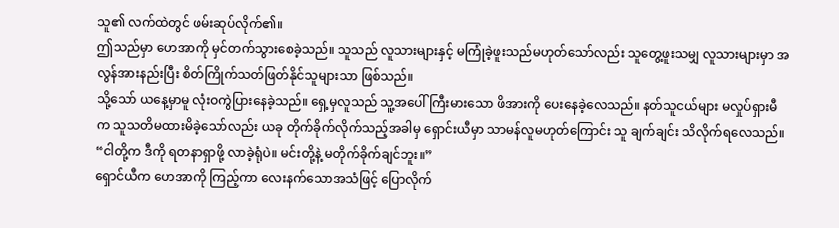သူ၏ လက်ထဲတွင် ဖမ်းဆုပ်လိုက်၏။
ဤသည်မှာ ဟေအာကို မှင်တက်သွားစေခဲ့သည်။ သူသည် လူသားများနှင့် မကြုံခဲ့ဖူးသည်မဟုတ်သော်လည်း သူတွေ့ဖူးသမျှ လူသားများမှာ အလွန်အားနည်းပြီး စိတ်ကြိုက်သတ်ဖြတ်နိုင်သူများသာ ဖြစ်သည်။
သို့သော် ယနေ့မှာမူ လုံးဝကွဲပြားနေခဲ့သည်။ ရှေ့မှလူသည် သူ့အပေါ် ကြီးမားသော ဖိအားကို ပေးနေခဲ့လေသည်။ နတ်သူငယ်များ မလှုပ်ရှားမီက သူသတိမထားမိခဲ့သော်လည်း ယခု တိုက်ခိုက်လိုက်သည့်အခါမှ ရှောင်းယီမှာ သာမန်လူမဟုတ်ကြောင်း သူ ချက်ချင်း သိလိုက်ရလေသည်။
“ငါတို့က ဒီကို ရတနာရှာဖို့ လာခဲ့ရုံပဲ။ မင်းတို့နဲ့ မတိုက်ခိုက်ချင်ဘူး။”
ရှောင်ယီက ဟေအာကို ကြည့်ကာ လေးနက်သောအသံဖြင့် ပြောလိုက်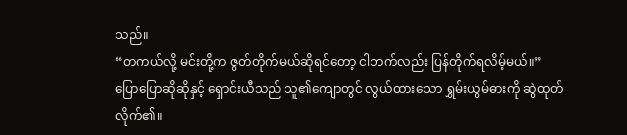သည်။
“တကယ်လို့ မင်းတို့က ဇွတ်တိုက်မယ်ဆိုရင်တော့ ငါဘက်လည်း ပြန်တိုက်ရလိမ့်မယ်။”
ပြောပြောဆိုဆိုနှင့် ရှောင်းယီသည် သူ၏ကျောတွင် လွယ်ထားသော ရွှမ်းယွမ်ဓားကို ဆွဲထုတ်လိုက်၏။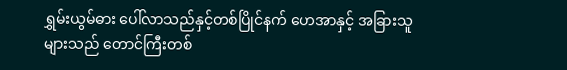ရွှမ်းယွမ်ဓား ပေါ်လာသည်နှင့်တစ်ပြိုင်နက် ဟေအာနှင့် အခြားသူများသည် တောင်ကြီးတစ်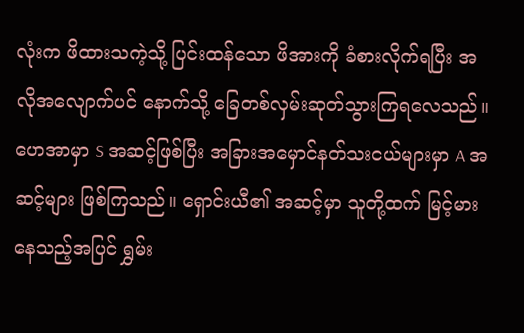လုံးက ဖိထားသကဲ့သို့ ပြင်းထန်သော ဖိအားကို ခံစားလိုက်ရပြီး အလိုအလျောက်ပင် နောက်သို့ ခြေတစ်လှမ်းဆုတ်သွားကြရလေသည်။
ဟေအာမှာ S အဆင့်ဖြစ်ပြီး အခြားအမှောင်နတ်သးငယ်များမှာ A အဆင့်များ ဖြစ်ကြသည်။ ရှောင်းယီ၏ အဆင့်မှာ သူတို့ထက် မြင့်မားနေသည့်အပြင် ရွှမ်း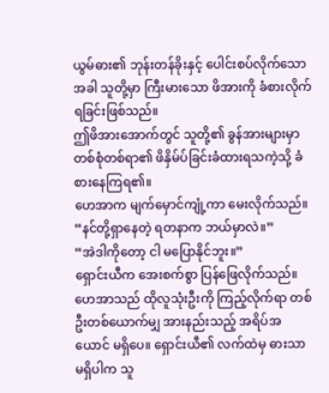ယွမ်ဓား၏ ဘုန်းတန်ခိုးနှင့် ပေါင်းစပ်လိုက်သောအခါ သူတို့မှာ ကြီးမားသော ဖိအားကို ခံစားလိုက်ရခြင်းဖြစ်သည်။
ဤဖိအားအောက်တွင် သူတို့၏ ခွန်အားများမှာ တစ်စုံတစ်ရာ၏ ဖိနှိမ်ပ်ခြင်းခံထားရသကဲ့သို့ ခံစားနေကြရ၏။
ဟေအာက မျက်မှောင်ကျုံ့ကာ မေးလိုက်သည်။
“နင်တို့ရှာနေတဲ့ ရတနာက ဘယ်မှာလဲ။”
“အဲဒါကိုတော့ ငါ မပြောနိုင်ဘူး။”
ရှောင်းယီက အေးစက်စွာ ပြန်ဖြေလိုက်သည်။
ဟေအာသည် ထိုလူသုံးဦးကို ကြည့်လိုက်ရာ တစ်ဦးတစ်ယောက်မျှ အားနည်းသည့် အရိပ်အယောင် မရှိပေ။ ရှောင်းယီ၏ လက်ထဲမှ ဓားသာ မရှိပါက သူ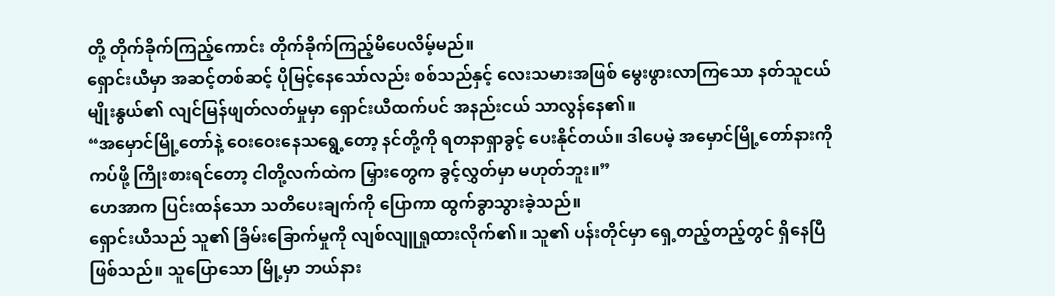တို့ တိုက်ခိုက်ကြည့်ကောင်း တိုက်ခိုက်ကြည့်မိပေလိမ့်မည်။
ရှောင်းယီမှာ အဆင့်တစ်ဆင့် ပိုမြင့်နေသော်လည်း စစ်သည်နှင့် လေးသမားအဖြစ် မွေးဖွားလာကြသော နတ်သူငယ်မျိုးနွယ်၏ လျင်မြန်ဖျတ်လတ်မှုမှာ ရှောင်းယီထက်ပင် အနည်းငယ် သာလွန်နေ၏။
“အမှောင်မြို့တော်နဲ့ ဝေးဝေးနေသရွေ့တော့ နင်တို့ကို ရတနာရှာခွင့် ပေးနိုင်တယ်။ ဒါပေမဲ့ အမှောင်မြို့တော်နားကို ကပ်ဖို့ ကြိုးစားရင်တော့ ငါတို့လက်ထဲက မြှားတွေက ခွင့်လွှတ်မှာ မဟုတ်ဘူး။”
ဟေအာက ပြင်းထန်သော သတိပေးချက်ကို ပြောကာ ထွက်ခွာသွားခဲ့သည်။
ရှောင်းယီသည် သူ၏ ခြိမ်းခြောက်မှုကို လျစ်လျူရှုထားလိုက်၏။ သူ၏ ပန်းတိုင်မှာ ရှေ့တည့်တည့်တွင် ရှိနေပြီဖြစ်သည်။ သူပြောသော မြို့မှာ ဘယ်နား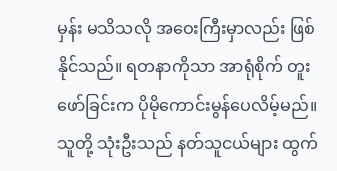မှန်း မသိသလို အဝေးကြီးမှာလည်း ဖြစ်နိုင်သည်။ ရတနာကိုသာ အာရုံစိုက် တူးဖော်ခြင်းက ပိုမိုကောင်းမွန်ပေလိမ့်မည်။
သူတို့ သုံးဦးသည် နတ်သူငယ်များ ထွက်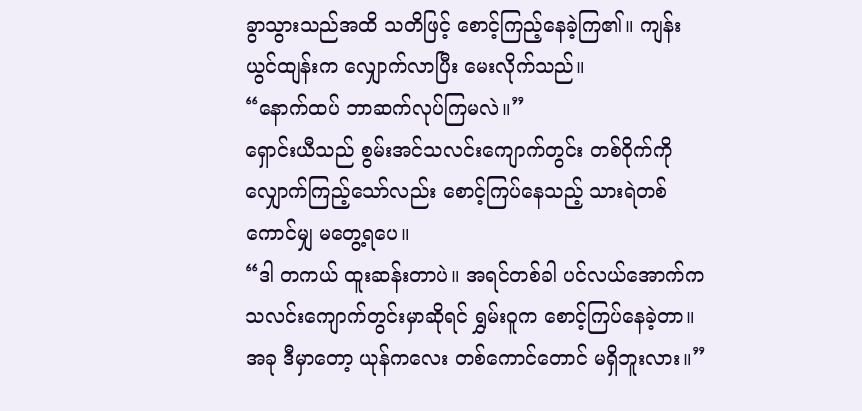ခွာသွားသည်အထိ သတိဖြင့် စောင့်ကြည့်နေခဲ့ကြ၏။ ကျန်းယွင်ထျန်းက လျှောက်လာပြီး မေးလိုက်သည်။
“နောက်ထပ် ဘာဆက်လုပ်ကြမလဲ။”
ရှောင်းယီသည် စွမ်းအင်သလင်းကျောက်တွင်း တစ်ဝိုက်ကို လျှောက်ကြည့်သော်လည်း စောင့်ကြပ်နေသည့် သားရဲတစ်ကောင်မျှ မတွေ့ရပေ။
“ဒါ တကယ် ထူးဆန်းတာပဲ။ အရင်တစ်ခါ ပင်လယ်အောက်က သလင်းကျောက်တွင်းမှာဆိုရင် ရွှမ်းဝူက စောင့်ကြပ်နေခဲ့တာ။ အခု ဒီမှာတော့ ယုန်ကလေး တစ်ကောင်တောင် မရှိဘူးလား။”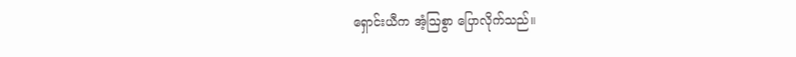ရှောင်းယီက အံ့ဩစွာ ပြောလိုက်သည်။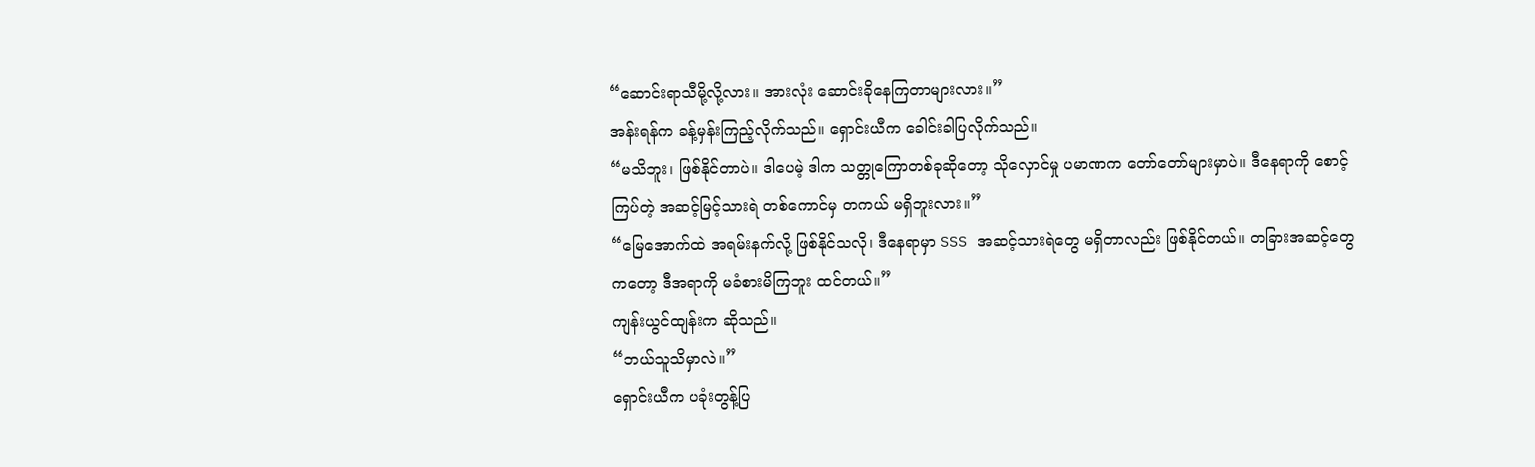“ဆောင်းရာသီမို့လို့လား။ အားလုံး ဆောင်းခိုနေကြတာများလား။”
အန်းရန်က ခန့်မှန်းကြည့်လိုက်သည်။ ရှောင်းယီက ခေါင်းခါပြလိုက်သည်။
“မသိဘူး၊ ဖြစ်နိုင်တာပဲ။ ဒါပေမဲ့ ဒါက သတ္တုကြောတစ်ခုဆိုတော့ သိုလှောင်မှု ပမာဏက တော်တော်များမှာပဲ။ ဒီနေရာကို စောင့်ကြပ်တဲ့ အဆင့်မြင့်သားရဲ တစ်ကောင်မှ တကယ် မရှိဘူးလား။”
“မြေအောက်ထဲ အရမ်းနက်လို့ ဖြစ်နိုင်သလို၊ ဒီနေရာမှာ SSS အဆင့်သားရဲတွေ မရှိတာလည်း ဖြစ်နိုင်တယ်။ တခြားအဆင့်တွေကတော့ ဒီအရာကို မခံစားမိကြဘူး ထင်တယ်။”
ကျန်းယွင်ထျန်းက ဆိုသည်။
“ဘယ်သူသိမှာလဲ။”
ရှောင်းယီက ပခုံးတွန့်ပြ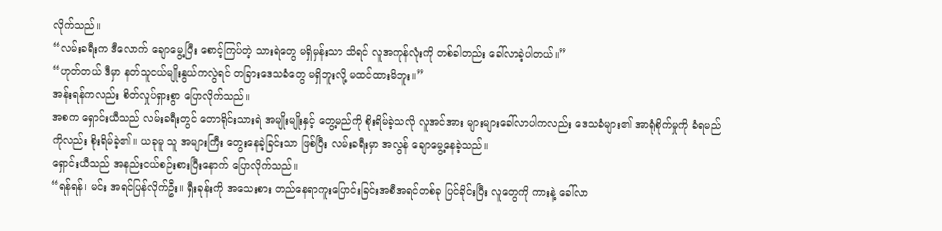လိုက်သည်။
“လမ်းခရီးက ဒီလောက် ချောမွေ့ပြီး စောင့်ကြပ်တဲ့ သားရဲတွေ မရှိမှန်းသာ သိရင် လူအကုန်လုံးကို တစ်ခါတည်း ခေါ်လာခဲ့ပါတယ်။”
“ဟုတ်တယ် ဒီမှာ နတ်သူငယ်မျိုးနွယ်ကလွဲရင် တခြားဒေသခံတွေ မရှိဘူးလို့ မထင်ထားမိဘူး။”
အန်းရန်ကလည်း စိတ်လှုပ်ရှားစွာ ပြောလိုက်သည်။
အစက ရှောင်းယီသည် လမ်းခရီးတွင် တောရိုင်းသားရဲ အမျိုးမျိုးနှင့် တွေ့မည်ကို စိုးရိမ်ခဲ့သလို လူအင်အား များများခေါ်လာပါကလည်း ဒေသခံများ၏ အာရုံစိုက်မှုကို ခံရမည်ကိုလည်း စိုးရိမ်ခဲ့၏။ ယခုမူ သူ အများကြီး တွေးနေခဲ့ခြင်းသာ ဖြစ်ပြီး လမ်းခရီးမှာ အလွန် ချောမွေ့နေခဲ့သည်။
ရှောင်းယီသည် အနည်းငယ်စဉ်းစားပြီးနောက် ပြောလိုက်သည်။
“ရန်ရန်၊ မင်း အရင်ပြန်လိုက်ဦး။ ရှီးခုန်းကို အသေးစား တည်နေရာကူးပြောင်းခြင်းအစီအရင်တစ်ခု ပြင်ခိုင်းပြီး လူတွေကို ကားနဲ့ ခေါ်လာ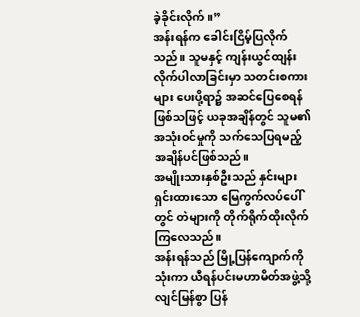ခဲ့ခိုင်းလိုက်။”
အန်းရန်က ခေါင်းငြိမ့်ပြလိုက်သည်။ သူမနှင့် ကျန်းယွင်ထျန်း လိုက်ပါလာခြင်းမှာ သတင်းစကားများ ပေးပို့ရာ၌ အဆင်ပြေစေရန် ဖြစ်သဖြင့် ယခုအချိန်တွင် သူမ၏ အသုံးဝင်မှုကို သက်သေပြရမည့် အချိန်ပင်ဖြစ်သည်။
အမျိုးသားနှစ်ဦးသည် နှင်းများရှင်းထားသော မြေကွက်လပ်ပေါ်တွင် တဲများကို တိုက်ရိုက်ထိုးလိုက်ကြလေသည်။
အန်းရန်သည် မြို့ပြန်ကျောက်ကို သုံးကာ ယီရန်ပင်းမဟာမိတ်အဖွဲ့သို့ လျင်မြန်စွာ ပြန်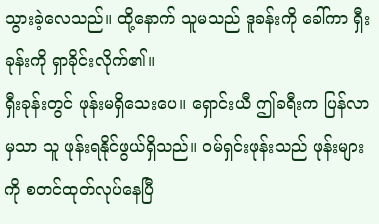သွားခဲ့လေသည်။ ထို့နောက် သူမသည် ဒူခန်းကို ခေါ်ကာ ရှီးခုန်းကို ရှာခိုင်းလိုက်၏။
ရှီးခုန်းတွင် ဖုန်းမရှိသေးပေ။ ရှောင်းယီ ဤခရီးက ပြန်လာမှသာ သူ ဖုန်းရနိုင်ဖွယ်ရှိသည်။ ဝမ်ရှင်းဖုန်းသည် ဖုန်းများကို စတင်ထုတ်လုပ်နေပြီ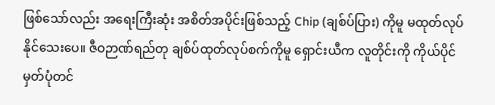ဖြစ်သော်လည်း အရေးကြီးဆုံး အစိတ်အပိုင်းဖြစ်သည့် Chip (ချစ်ပ်ပြား) ကိုမူ မထုတ်လုပ်နိုင်သေးပေ။ ဇီဝဉာဏ်ရည်တု ချစ်ပ်ထုတ်လုပ်စက်ကိုမူ ရှောင်းယီက လူတိုင်းကို ကိုယ်ပိုင် မှတ်ပုံတင်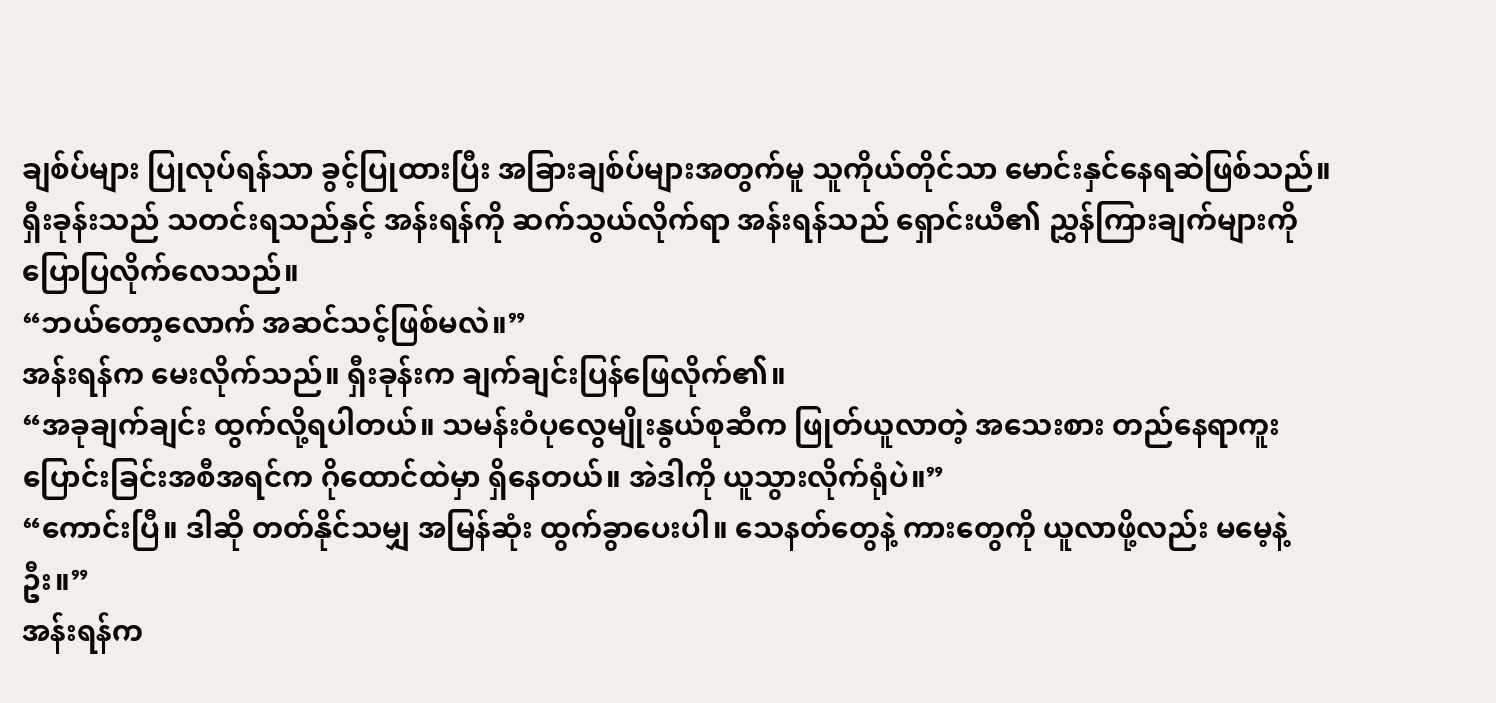ချစ်ပ်များ ပြုလုပ်ရန်သာ ခွင့်ပြုထားပြီး အခြားချစ်ပ်များအတွက်မူ သူကိုယ်တိုင်သာ မောင်းနှင်နေရဆဲဖြစ်သည်။
ရှီးခုန်းသည် သတင်းရသည်နှင့် အန်းရန်ကို ဆက်သွယ်လိုက်ရာ အန်းရန်သည် ရှောင်းယီ၏ ညွှန်ကြားချက်များကို ပြောပြလိုက်လေသည်။
“ဘယ်တော့လောက် အဆင်သင့်ဖြစ်မလဲ။”
အန်းရန်က မေးလိုက်သည်။ ရှီးခုန်းက ချက်ချင်းပြန်ဖြေလိုက်၏။
“အခုချက်ချင်း ထွက်လို့ရပါတယ်။ သမန်းဝံပုလွေမျိုးနွယ်စုဆီက ဖြုတ်ယူလာတဲ့ အသေးစား တည်နေရာကူးပြောင်းခြင်းအစီအရင်က ဂိုထောင်ထဲမှာ ရှိနေတယ်။ အဲဒါကို ယူသွားလိုက်ရုံပဲ။”
“ကောင်းပြီ။ ဒါဆို တတ်နိုင်သမျှ အမြန်ဆုံး ထွက်ခွာပေးပါ။ သေနတ်တွေနဲ့ ကားတွေကို ယူလာဖို့လည်း မမေ့နဲ့ဦး။”
အန်းရန်က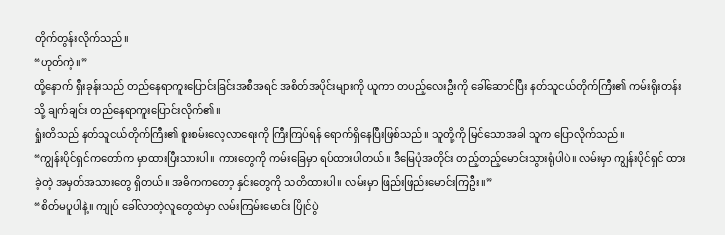တိုက်တွန်းလိုက်သည်။
“ဟုတ်ကဲ့။”
ထို့နောက် ရှီးခုန်းသည် တည်နေရာကူးပြောင်းခြင်းအစီအရင် အစိတ်အပိုင်းများကို ယူကာ တပည့်လေးဦးကို ခေါ်ဆောင်ပြီး နတ်သူငယ်တိုက်ကြီး၏ ကမ်းရိုးတန်းသို့ ချက်ချင်း တည်နေရာကူးပြောင်းလိုက်၏။
ရှုံးတိသည် နတ်သူငယ်တိုက်ကြီး၏ စူးစမ်းလေ့လာရေးကို ကြီးကြပ်ရန် ရောက်ရှိနေပြီးဖြစ်သည်။ သူတို့ကို မြင်သောအခါ သူက ပြောလိုက်သည်။
“ကျွန်းပိုင်ရှင်ကတော်က မှာထားပြီးသားပါ။ ကားတွေကို ကမ်းခြေမှာ ရပ်ထားပါတယ်။ ဒီမြေပုံအတိုင်း တည့်တည့်မောင်းသွားရုံပါပဲ။ လမ်းမှာ ကျွန်းပိုင်ရှင် ထားခဲ့တဲ့ အမှတ်အသားတွေ ရှိတယ်။ အဓိကကတော့ နှင်းတွေကို သတိထားပါ။ လမ်းမှာ ဖြည်းဖြည်းမောင်းကြဦး။”
“စိတ်မပူပါနဲ့။ ကျုပ် ခေါ်လာတဲ့လူတွေထဲမှာ လမ်းကြမ်းမောင်း ပြိုင်ပွဲ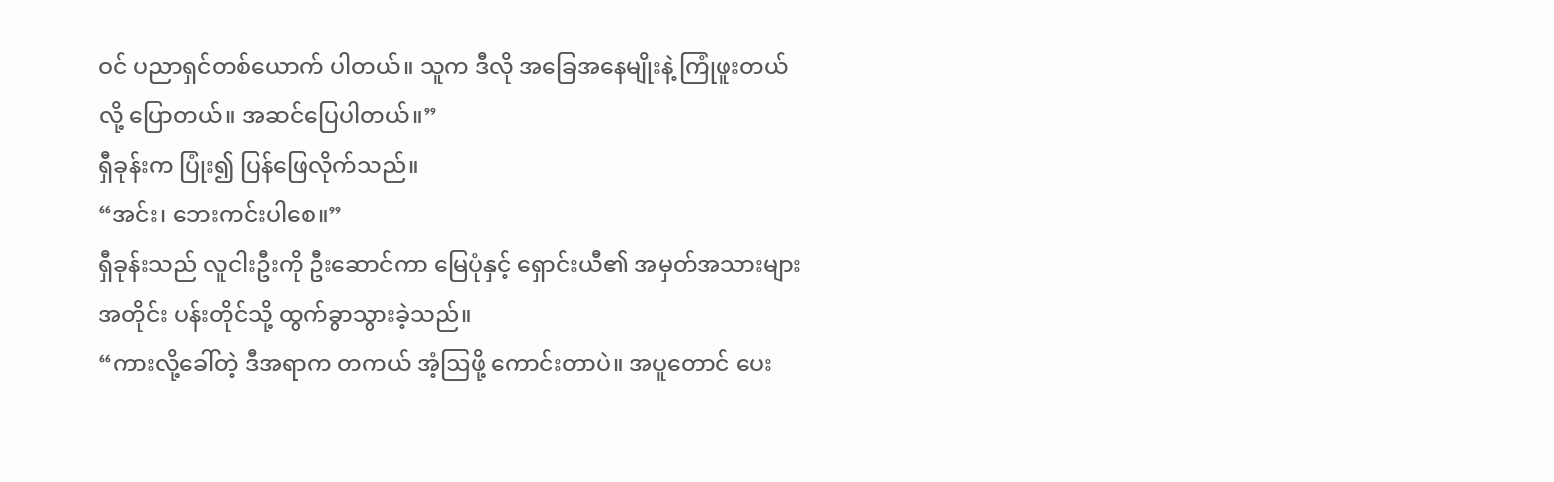ဝင် ပညာရှင်တစ်ယောက် ပါတယ်။ သူက ဒီလို အခြေအနေမျိုးနဲ့ ကြုံဖူးတယ်လို့ ပြောတယ်။ အဆင်ပြေပါတယ်။”
ရှီခုန်းက ပြုံး၍ ပြန်ဖြေလိုက်သည်။
“အင်း၊ ဘေးကင်းပါစေ။”
ရှီခုန်းသည် လူငါးဦးကို ဦးဆောင်ကာ မြေပုံနှင့် ရှောင်းယီ၏ အမှတ်အသားများအတိုင်း ပန်းတိုင်သို့ ထွက်ခွာသွားခဲ့သည်။
“ကားလို့ခေါ်တဲ့ ဒီအရာက တကယ် အံ့ဩဖို့ ကောင်းတာပဲ။ အပူတောင် ပေး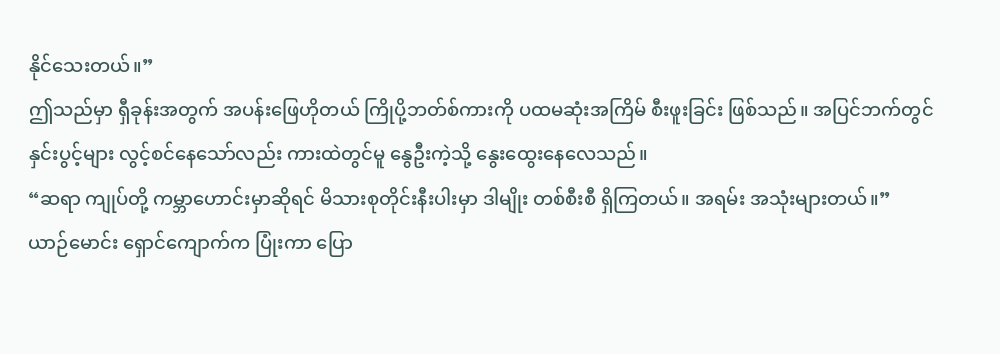နိုင်သေးတယ်။”
ဤသည်မှာ ရှီခုန်းအတွက် အပန်းဖြေဟိုတယ် ကြိုပို့ဘတ်စ်ကားကို ပထမဆုံးအကြိမ် စီးဖူးခြင်း ဖြစ်သည်။ အပြင်ဘက်တွင် နှင်းပွင့်များ လွင့်စင်နေသော်လည်း ကားထဲတွင်မူ နွေဦးကဲ့သို့ နွေးထွေးနေလေသည်။
“ဆရာ ကျုပ်တို့ ကမ္ဘာဟောင်းမှာဆိုရင် မိသားစုတိုင်းနီးပါးမှာ ဒါမျိုး တစ်စီးစီ ရှိကြတယ်။ အရမ်း အသုံးများတယ်။”
ယာဉ်မောင်း ရှောင်ကျောက်က ပြုံးကာ ပြော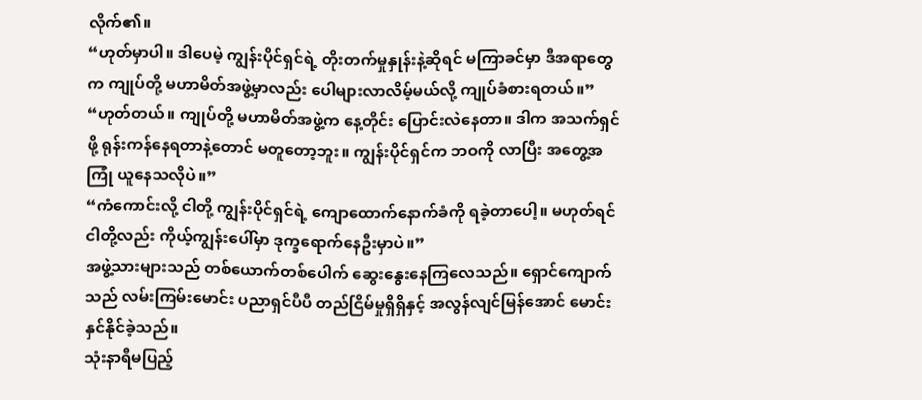လိုက်၏။
“ဟုတ်မှာပါ။ ဒါပေမဲ့ ကျွန်းပိုင်ရှင်ရဲ့ တိုးတက်မှုနှုန်းနဲ့ဆိုရင် မကြာခင်မှာ ဒီအရာတွေက ကျုပ်တို့ မဟာမိတ်အဖွဲ့မှာလည်း ပေါများလာလိမ့်မယ်လို့ ကျုပ်ခံစားရတယ်။”
“ဟုတ်တယ်။ ကျုပ်တို့ မဟာမိတ်အဖွဲ့က နေ့တိုင်း ပြောင်းလဲနေတာ။ ဒါက အသက်ရှင်ဖို့ ရုန်းကန်နေရတာနဲ့တောင် မတူတော့ဘူး။ ကျွန်းပိုင်ရှင်က ဘဝကို လာပြီး အတွေ့အကြုံ ယူနေသလိုပဲ။”
“ကံကောင်းလို့ ငါတို့ ကျွန်းပိုင်ရှင်ရဲ့ ကျောထောက်နောက်ခံကို ရခဲ့တာပေါ့။ မဟုတ်ရင် ငါတို့လည်း ကိုယ့်ကျွန်းပေါ်မှာ ဒုက္ခရောက်နေဦးမှာပဲ။”
အဖွဲ့သားများသည် တစ်ယောက်တစ်ပေါက် ဆွေးနွေးနေကြလေသည်။ ရှောင်ကျောက်သည် လမ်းကြမ်းမောင်း ပညာရှင်ပီပီ တည်ငြိမ်မှုရှိရှိနှင့် အလွန်လျင်မြန်အောင် မောင်းနှင်နိုင်ခဲ့သည်။
သုံးနာရီမပြည့်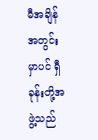မီအချိန်အတွင်းမှာပင် ရှီခုန်းတို့အဖွဲ့သည်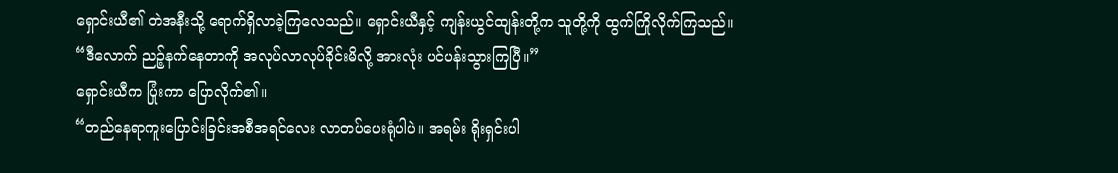ရှောင်းယီ၏ တဲအနီးသို့ ရောက်ရှိလာခဲ့ကြလေသည်။ ရှောင်းယီနှင့် ကျန်းယွင်ထျန်းတို့က သူတို့ကို ထွက်ကြိုလိုက်ကြသည်။
“ဒီလောက် ညဉ့်နက်နေတာကို အလုပ်လာလုပ်ခိုင်းမိလို့ အားလုံး ပင်ပန်းသွားကြပြီ။”
ရှောင်းယီက ပြုံးကာ ပြောလိုက်၏။
“တည်နေရာကူးပြောင်းခြင်းအစီအရင်လေး လာတပ်ပေးရုံပါပဲ။ အရမ်း ရိုးရှင်းပါ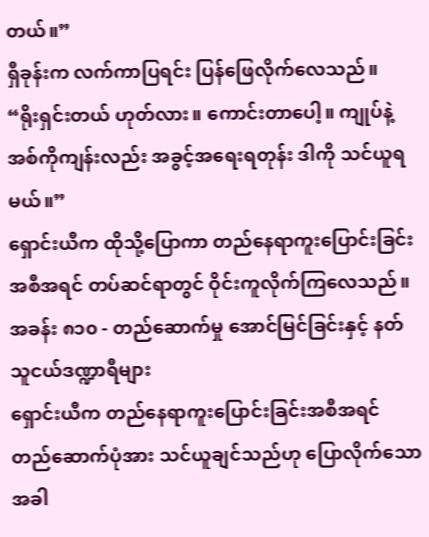တယ်။”
ရှီခုန်းက လက်ကာပြရင်း ပြန်ဖြေလိုက်လေသည်။
“ရိုးရှင်းတယ် ဟုတ်လား။ ကောင်းတာပေါ့။ ကျုပ်နဲ့ အစ်ကိုကျန်းလည်း အခွင့်အရေးရတုန်း ဒါကို သင်ယူရမယ်။”
ရှောင်းယီက ထိုသို့ပြောကာ တည်နေရာကူးပြောင်းခြင်းအစီအရင် တပ်ဆင်ရာတွင် ဝိုင်းကူလိုက်ကြလေသည်။
အခန်း ၈၁၀ - တည်ဆောက်မှု အောင်မြင်ခြင်းနှင့် နတ်သူငယ်ဒဏ္ဍာရီများ
ရှောင်းယီက တည်နေရာကူးပြောင်းခြင်းအစီအရင် တည်ဆောက်ပုံအား သင်ယူချင်သည်ဟု ပြောလိုက်သောအခါ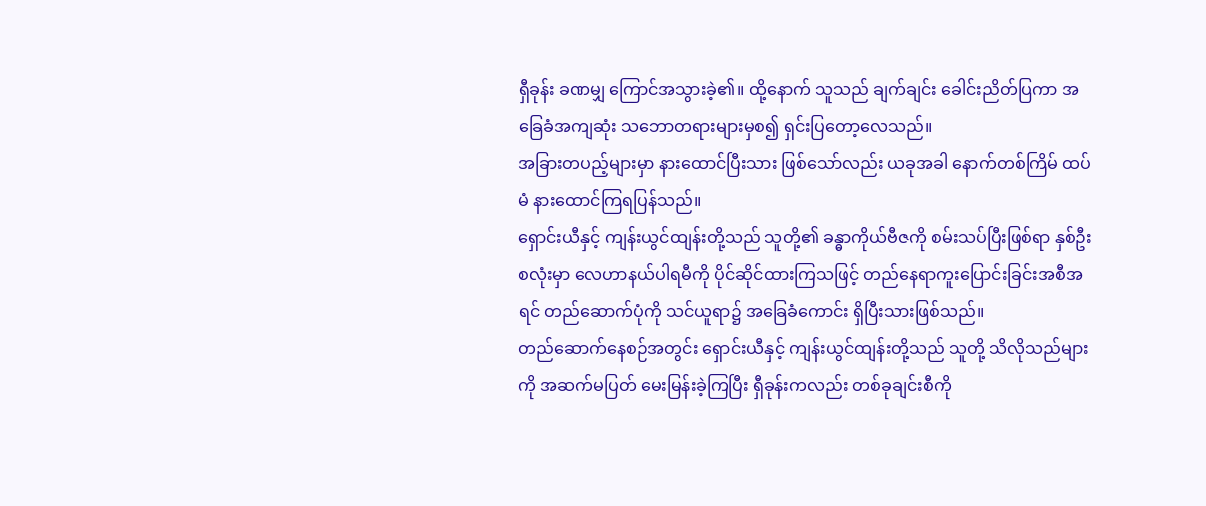ရှီခုန်း ခဏမျှ ကြောင်အသွားခဲ့၏။ ထို့နောက် သူသည် ချက်ချင်း ခေါင်းညိတ်ပြကာ အခြေခံအကျဆုံး သဘောတရားများမှစ၍ ရှင်းပြတော့လေသည်။
အခြားတပည့်များမှာ နားထောင်ပြီးသား ဖြစ်သော်လည်း ယခုအခါ နောက်တစ်ကြိမ် ထပ်မံ နားထောင်ကြရပြန်သည်။
ရှောင်းယီနှင့် ကျန်းယွင်ထျန်းတို့သည် သူတို့၏ ခန္ဓာကိုယ်ဗီဇကို စမ်းသပ်ပြီးဖြစ်ရာ နှစ်ဦးစလုံးမှာ လေဟာနယ်ပါရမီကို ပိုင်ဆိုင်ထားကြသဖြင့် တည်နေရာကူးပြောင်းခြင်းအစီအရင် တည်ဆောက်ပုံကို သင်ယူရာ၌ အခြေခံကောင်း ရှိပြီးသားဖြစ်သည်။
တည်ဆောက်နေစဉ်အတွင်း ရှောင်းယီနှင့် ကျန်းယွင်ထျန်းတို့သည် သူတို့ သိလိုသည်များကို အဆက်မပြတ် မေးမြန်းခဲ့ကြပြီး ရှီခုန်းကလည်း တစ်ခုချင်းစီကို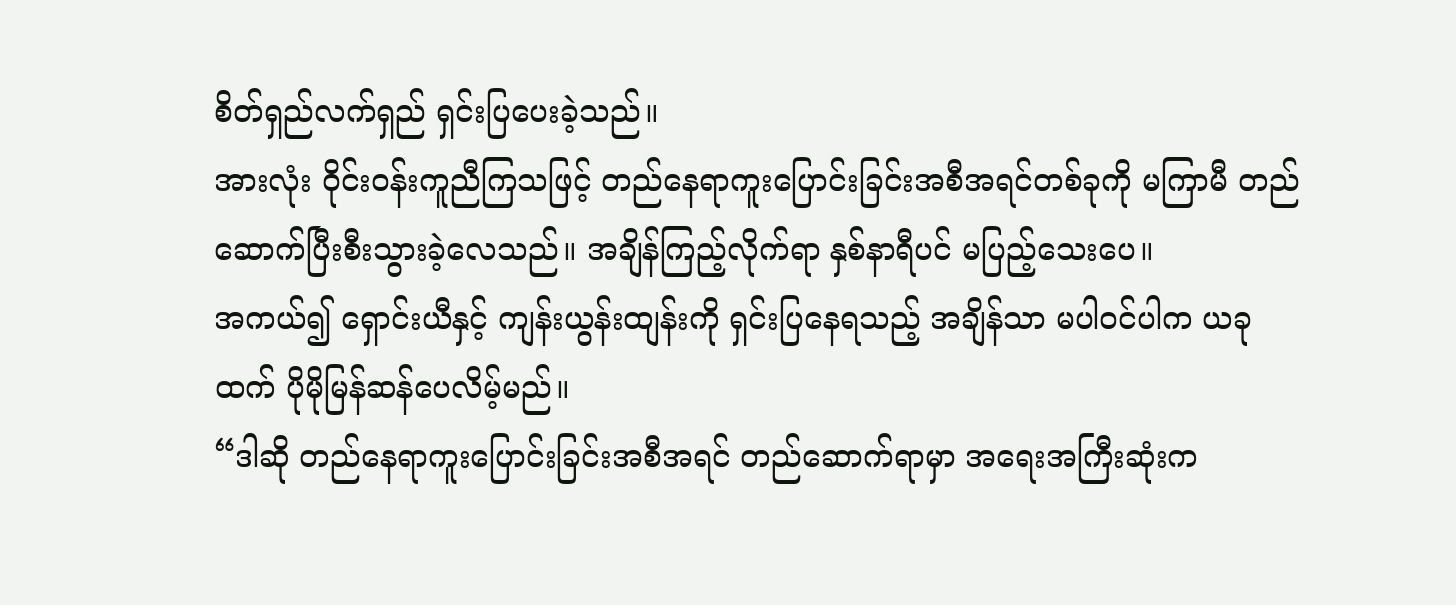စိတ်ရှည်လက်ရှည် ရှင်းပြပေးခဲ့သည်။
အားလုံး ဝိုင်းဝန်းကူညီကြသဖြင့် တည်နေရာကူးပြောင်းခြင်းအစီအရင်တစ်ခုကို မကြာမီ တည်ဆောက်ပြီးစီးသွားခဲ့လေသည်။ အချိန်ကြည့်လိုက်ရာ နှစ်နာရီပင် မပြည့်သေးပေ။
အကယ်၍ ရှောင်းယီနှင့် ကျန်းယွန်းထျန်းကို ရှင်းပြနေရသည့် အချိန်သာ မပါဝင်ပါက ယခုထက် ပိုမိုမြန်ဆန်ပေလိမ့်မည်။
“ဒါဆို တည်နေရာကူးပြောင်းခြင်းအစီအရင် တည်ဆောက်ရာမှာ အရေးအကြီးဆုံးက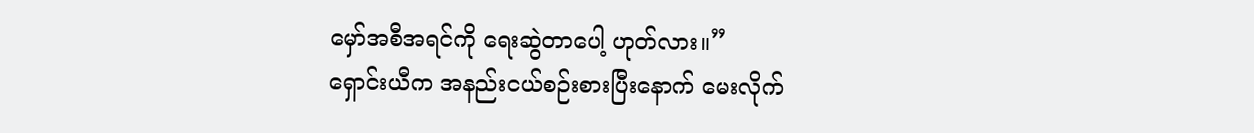မှော်အစီအရင်ကို ရေးဆွဲတာပေါ့ ဟုတ်လား။”
ရှောင်းယီက အနည်းငယ်စဉ်းစားပြီးနောက် မေးလိုက်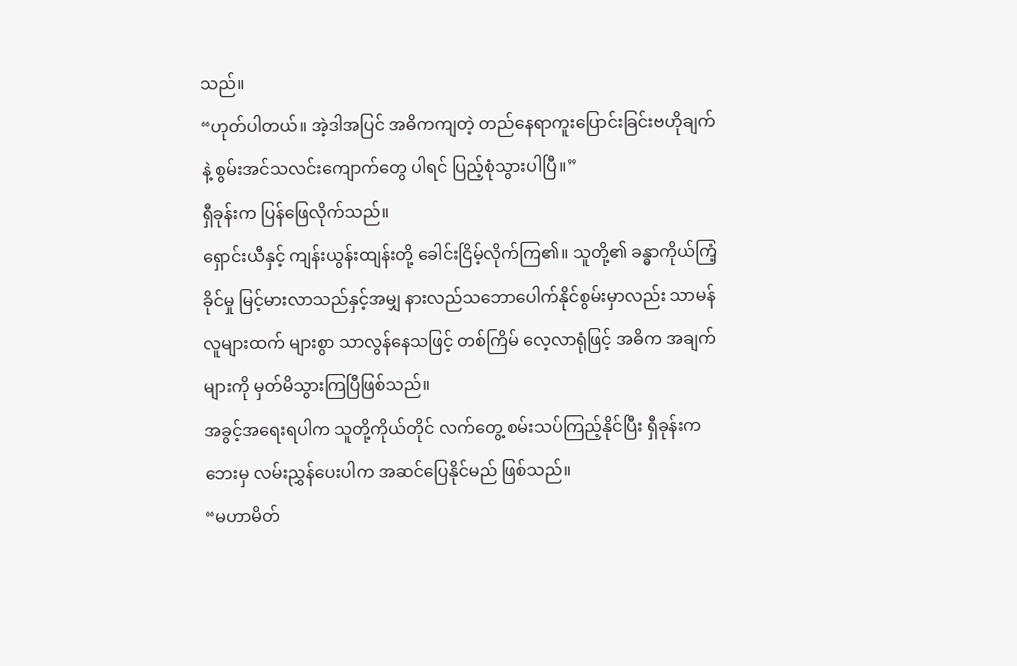သည်။
“ဟုတ်ပါတယ်။ အဲ့ဒါအပြင် အဓိကကျတဲ့ တည်နေရာကူးပြောင်းခြင်းဗဟိုချက်နဲ့ စွမ်းအင်သလင်းကျောက်တွေ ပါရင် ပြည့်စုံသွားပါပြီ။”
ရှီခုန်းက ပြန်ဖြေလိုက်သည်။
ရှောင်းယီနှင့် ကျန်းယွန်းထျန်းတို့ ခေါင်းငြိမ့်လိုက်ကြ၏။ သူတို့၏ ခန္ဓာကိုယ်ကြံ့ခိုင်မှု မြင့်မားလာသည်နှင့်အမျှ နားလည်သဘောပေါက်နိုင်စွမ်းမှာလည်း သာမန်လူများထက် များစွာ သာလွန်နေသဖြင့် တစ်ကြိမ် လေ့လာရုံဖြင့် အဓိက အချက်များကို မှတ်မိသွားကြပြီဖြစ်သည်။
အခွင့်အရေးရပါက သူတို့ကိုယ်တိုင် လက်တွေ့ စမ်းသပ်ကြည့်နိုင်ပြီး ရှီခုန်းက ဘေးမှ လမ်းညွှန်ပေးပါက အဆင်ပြေနိုင်မည် ဖြစ်သည်။
“မဟာမိတ်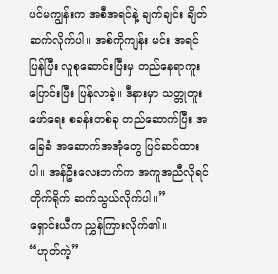ပင်မကျွန်းက အစီအရင်နဲ့ ချက်ချင်း ချိတ်ဆက်လိုက်ပါ။ အစ်ကိုကျန်း မင်း အရင်ပြန်ပြီး လူစုဆောင်းပြီးမှ တည်နေရာကူးပြောင်းပြီး ပြန်လာခဲ့။ ဒီနားမှာ သတ္တုတူးဖော်ရေး စခန်းတစ်ခု တည်ဆောက်ပြီး အခြေခံ အဆောက်အအုံတွေ ပြင်ဆင်ထားပါ။ အန်ဦးလေးဘက်က အကူအညီလိုရင် တိုက်ရိုက် ဆက်သွယ်လိုက်ပါ။”
ရှောင်းယီက ညွှန်ကြားလိုက်၏။
“ဟုတ်ကဲ့”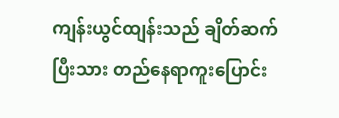ကျန်းယွင်ထျန်းသည် ချိတ်ဆက်ပြီးသား တည်နေရာကူးပြောင်း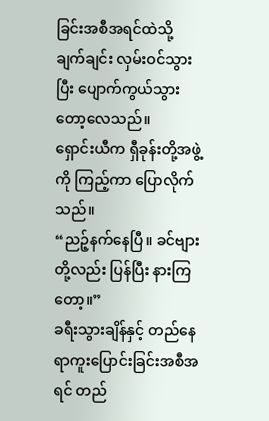ခြင်းအစီအရင်ထဲသို့ ချက်ချင်း လှမ်းဝင်သွားပြီး ပျောက်ကွယ်သွားတော့လေသည်။
ရှောင်းယီက ရှီခုန်းတို့အဖွဲ့ကို ကြည့်ကာ ပြောလိုက်သည်။
“ညဉ့်နက်နေပြီ။ ခင်ဗျားတို့လည်း ပြန်ပြီး နားကြတော့။”
ခရီးသွားချိန်နှင့် တည်နေရာကူးပြောင်းခြင်းအစီအရင် တည်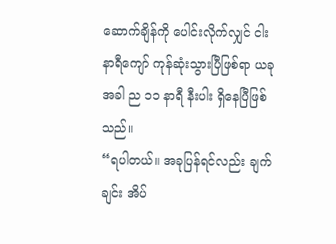ဆောက်ချိန်ကို ပေါင်းလိုက်လျှင် ငါးနာရီကျော် ကုန်ဆုံးသွားပြီဖြစ်ရာ ယခုအခါ ည ၁၁ နာရီ နီးပါး ရှိနေပြီဖြစ်သည်။
“ရပါတယ်။ အခုပြန်ရင်လည်း ချက်ချင်း အိပ်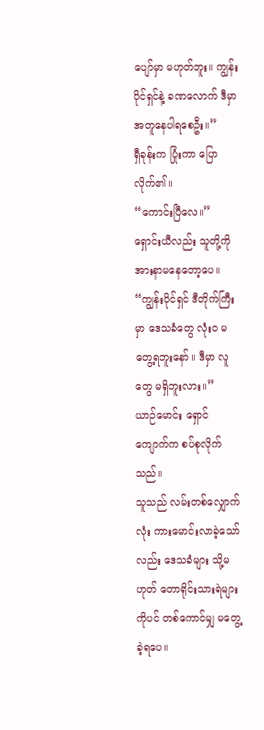ပျော်မှာ မဟုတ်ဘူး။ ကျွန်းပိုင်ရှင်နဲ့ ခဏလောက် ဒီမှာ အတူနေပါရစေဦး။”
ရှီခုန်းက ပြုံးကာ ပြောလိုက်၏။
“ကောင်းပြီလေ။”
ရှောင်းယီလည်း သူတို့ကို အားနာမနေတော့ပေ။
“ကျွန်းပိုင်ရှင် ဒီတိုက်ကြီးမှာ ဒေသခံတွေ လုံးဝ မတွေ့ရဘူးနော်။ ဒီမှာ လူတွေ မရှိဘူးလား။”
ယာဉ်မောင်း ရှောင်ကျောက်က စပ်စုလိုက်သည်။
သူသည် လမ်းတစ်လျှောက်လုံး ကားမောင်းလာခဲ့သော်လည်း ဒေသခံများ သို့မဟုတ် တောရိုင်းသားရဲများကိုပင် တစ်ကောင်မျှ မတွေ့ခဲ့ရပေ။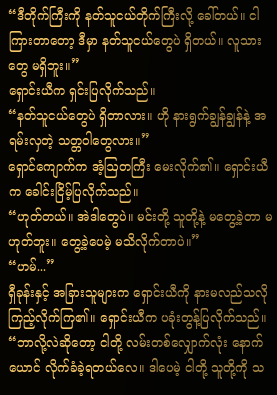“ဒီတိုက်ကြီးကို နတ်သူငယ်တိုက်ကြီးလို့ ခေါ်တယ်။ ငါကြားတာတော့ ဒီမှာ နတ်သူငယ်တွေပဲ ရှိတယ်။ လူသားတွေ မရှိဘူး။”
ရှောင်းယီက ရှင်းပြလိုက်သည်။
“နတ်သူငယ်တွေပဲ ရှိတာလား။ ဟို နားရွက်ချွန်ချွန်နဲ့ အရမ်းလှတဲ့ သတ္တဝါတွေလား။”
ရှောင်ကျောက်က အံ့ဩတကြီး မေးလိုက်၏။ ရှောင်းယီက ခေါင်းငြိမ့်ပြလိုက်သည်။
“ဟုတ်တယ်။ အဲဒါတွေပဲ။ မင်းတို့ သူတို့နဲ့ မတွေ့ခဲ့တာ မဟုတ်ဘူး။ တွေ့ခဲ့ပေမဲ့ မသိလိုက်တာပဲ။”
“ဟမ်...”
ရှီခုန်းနှင့် အခြားသူများက ရှောင်းယီကို နားမလည်သလို ကြည့်လိုက်ကြ၏။ ရှောင်းယီက ပခုံးတွန့်ပြလိုက်သည်။
“ဘာလို့လဲဆိုတော့ ငါတို့ လမ်းတစ်လျှောက်လုံး နောက်ယောင် လိုက်ခံခဲ့ရတယ်လေ။ ဒါပေမဲ့ ငါတို့ သူတို့ကို သ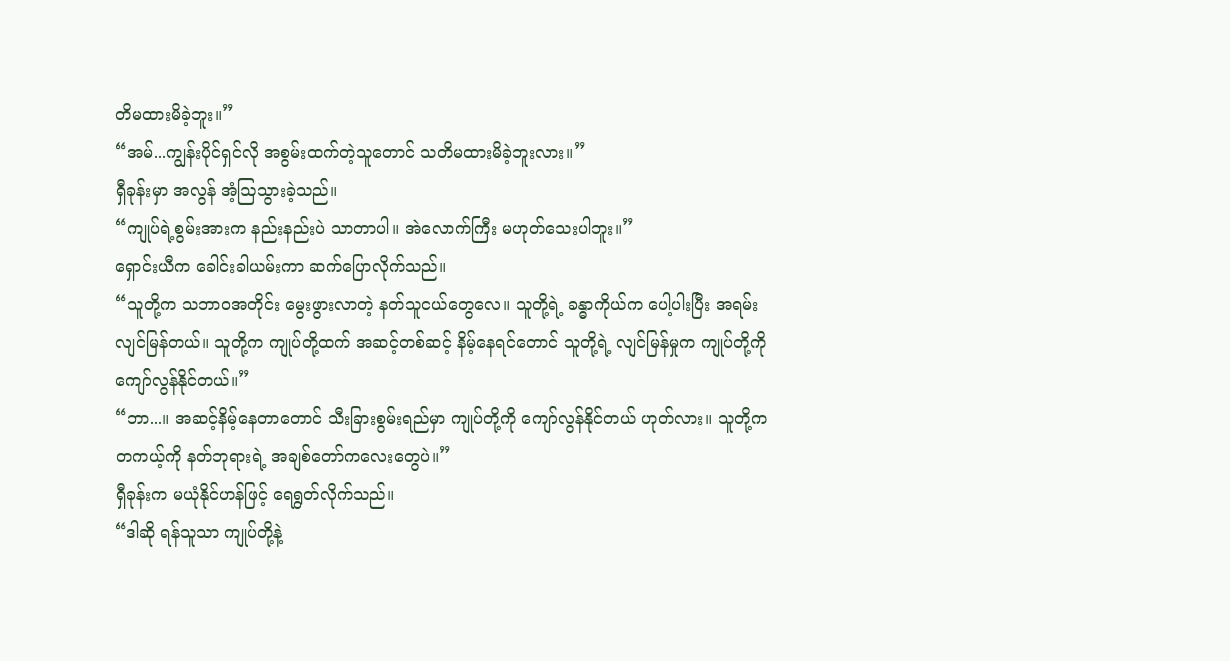တိမထားမိခဲ့ဘူး။”
“အမ်...ကျွန်းပိုင်ရှင်လို အစွမ်းထက်တဲ့သူတောင် သတိမထားမိခဲ့ဘူးလား။”
ရှီခုန်းမှာ အလွန် အံ့ဩသွားခဲ့သည်။
“ကျုပ်ရဲ့စွမ်းအားက နည်းနည်းပဲ သာတာပါ။ အဲလောက်ကြီး မဟုတ်သေးပါဘူး။”
ရှောင်းယီက ခေါင်းခါယမ်းကာ ဆက်ပြောလိုက်သည်။
“သူတို့က သဘာဝအတိုင်း မွေးဖွားလာတဲ့ နတ်သူငယ်တွေလေ။ သူတို့ရဲ့ ခန္ဓာကိုယ်က ပေါ့ပါးပြီး အရမ်း လျင်မြန်တယ်။ သူတို့က ကျုပ်တို့ထက် အဆင့်တစ်ဆင့် နိမ့်နေရင်တောင် သူတို့ရဲ့ လျင်မြန်မှုက ကျုပ်တို့ကို ကျော်လွန်နိုင်တယ်။”
“ဘာ...။ အဆင့်နိမ့်နေတာတောင် သီးခြားစွမ်းရည်မှာ ကျုပ်တို့ကို ကျော်လွန်နိုင်တယ် ဟုတ်လား။ သူတို့က တကယ့်ကို နတ်ဘုရားရဲ့ အချစ်တော်ကလေးတွေပဲ။”
ရှီခုန်းက မယုံနိုင်ဟန်ဖြင့် ရေရွတ်လိုက်သည်။
“ဒါဆို ရန်သူသာ ကျုပ်တို့နဲ့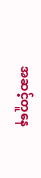အဆင့်တူနေ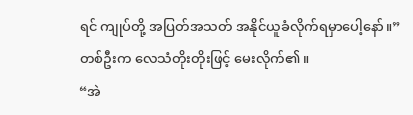ရင် ကျုပ်တို့ အပြတ်အသတ် အနိုင်ယူခံလိုက်ရမှာပေါ့နော်။”
တစ်ဦးက လေသံတိုးတိုးဖြင့် မေးလိုက်၏။
“အဲ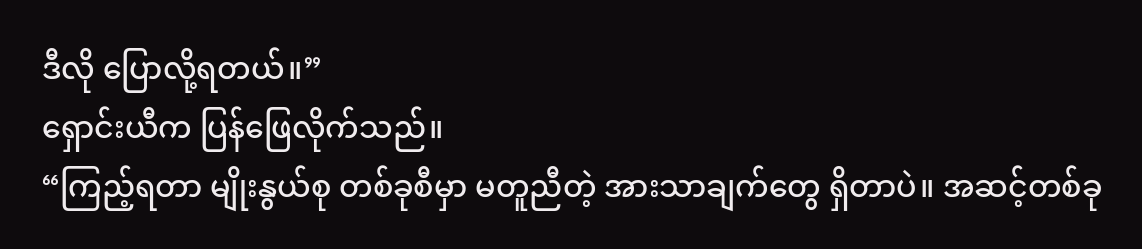ဒီလို ပြောလို့ရတယ်။”
ရှောင်းယီက ပြန်ဖြေလိုက်သည်။
“ကြည့်ရတာ မျိုးနွယ်စု တစ်ခုစီမှာ မတူညီတဲ့ အားသာချက်တွေ ရှိတာပဲ။ အဆင့်တစ်ခု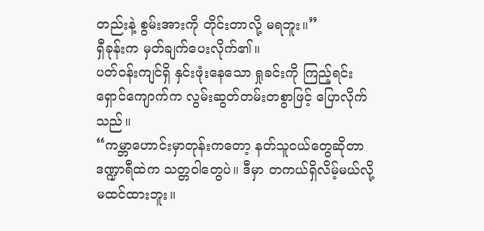တည်းနဲ့ စွမ်းအားကို တိုင်းတာလို့ မရဘူး။”
ရှီခုန်းက မှတ်ချက်ပေးလိုက်၏။
ပတ်ဝန်းကျင်ရှိ နှင်းဖုံးနေသော ရှုခင်းကို ကြည့်ရင်း ရှောင်ကျောက်က လွမ်းဆွတ်တမ်းတစွာဖြင့် ပြောလိုက်သည်။
“ကမ္ဘာဟောင်းမှာတုန်းကတော့ နတ်သူငယ်တွေဆိုတာ ဒဏ္ဍာရီထဲက သတ္တဝါတွေပဲ။ ဒီမှာ တကယ်ရှိလိမ့်မယ်လို့ မထင်ထားဘူး။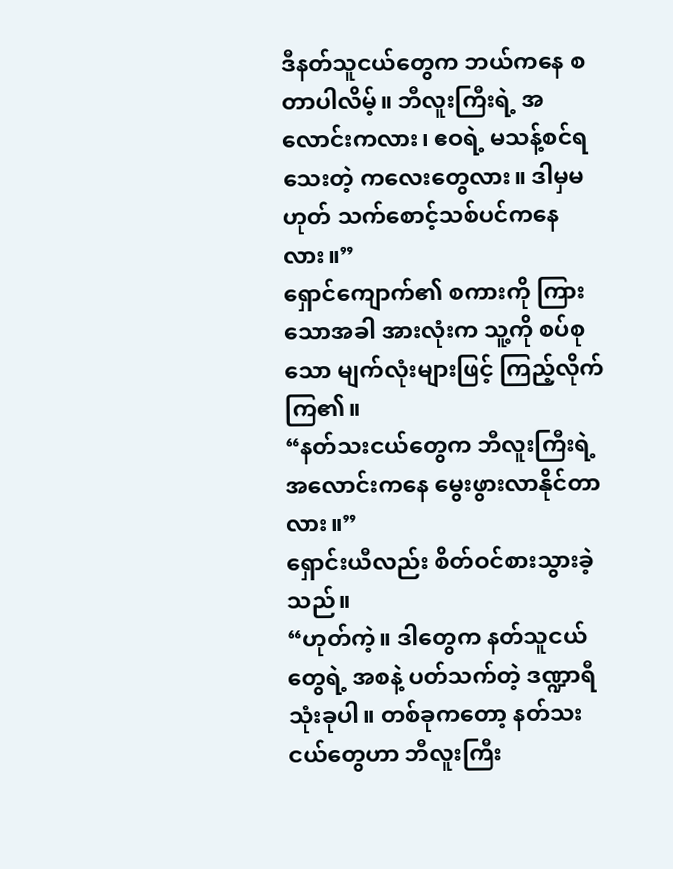ဒီနတ်သူငယ်တွေက ဘယ်ကနေ စတာပါလိမ့်။ ဘီလူးကြီးရဲ့ အလောင်းကလား၊ ဧဝရဲ့ မသန့်စင်ရသေးတဲ့ ကလေးတွေလား။ ဒါမှမဟုတ် သက်စောင့်သစ်ပင်ကနေလား။”
ရှောင်ကျောက်၏ စကားကို ကြားသောအခါ အားလုံးက သူ့ကို စပ်စုသော မျက်လုံးများဖြင့် ကြည့်လိုက်ကြ၏။
“နတ်သးငယ်တွေက ဘီလူးကြီးရဲ့ အလောင်းကနေ မွေးဖွားလာနိုင်တာလား။”
ရှောင်းယီလည်း စိတ်ဝင်စားသွားခဲ့သည်။
“ဟုတ်ကဲ့။ ဒါတွေက နတ်သူငယ်တွေရဲ့ အစနဲ့ ပတ်သက်တဲ့ ဒဏ္ဍာရီ သုံးခုပါ။ တစ်ခုကတော့ နတ်သးငယ်တွေဟာ ဘီလူးကြီး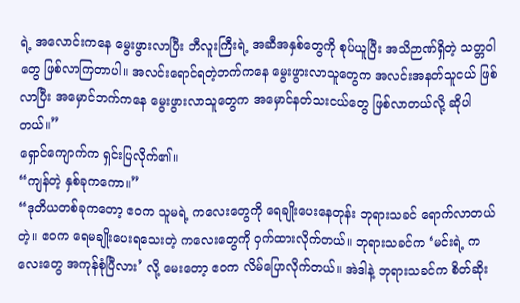ရဲ့ အလောင်းကနေ မွေးဖွားလာပြီး ဘီလူးကြီးရဲ့ အဆီအနှစ်တွေကို စုပ်ယူပြီး အသိဉာဏ်ရှိတဲ့ သတ္တဝါတွေ ဖြစ်လာကြတာပါ။ အလင်းရောင်ရတဲ့ဘက်ကနေ မွေးဖွားလာသူတွေက အလင်းအနတ်သူငယ် ဖြစ်လာပြီး အမှောင်ဘက်ကနေ မွေးဖွားလာသူတွေက အမှောင်နတ်သးငယ်တွေ ဖြစ်လာတယ်လို့ ဆိုပါတယ်။”
ရှောင်ကျောက်က ရှင်းပြလိုက်၏။
“ကျန်တဲ့ နှစ်ခုကကော။”
“ဒုတိယတစ်ခုကတော့ ဧဝက သူမရဲ့ ကလေးတွေကို ရေချိုးပေးနေတုန်း ဘုရားသခင် ရောက်လာတယ်တဲ့။ ဧဝက ရေမချိုးပေးရသေးတဲ့ ကလေးတွေကို ဝှက်ထားလိုက်တယ်။ ဘုရားသခင်က ‘မင်းရဲ့ ကလေးတွေ အကုန်စုံပြီလား’ လို့ မေးတော့ ဧဝက လိမ်ပြောလိုက်တယ်။ အဲဒါနဲ့ ဘုရားသခင်က စိတ်ဆိုး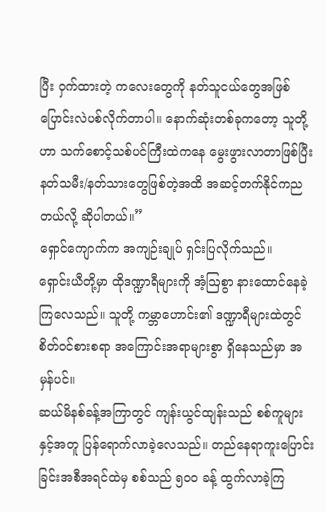ပြီး ဝှက်ထားတဲ့ ကလေးတွေကို နတ်သူငယ်တွေအဖြစ် ပြောင်းလဲပစ်လိုက်တာပါ။ နောက်ဆုံးတစ်ခုကတော့ သူတို့ဟာ သက်စောင့်သစ်ပင်ကြီးထဲကနေ မွေးဖွားလာတာဖြစ်ပြီး နတ်သမီး/နတ်သားတွေဖြစ်တဲ့အထိ အဆင့်တက်နိုင်ကညတယ်လို့ ဆိုပါတယ်။”
ရှောင်ကျောက်က အကျဉ်းချုပ် ရှင်းပြလိုက်သည်။
ရှောင်းယီတို့မှာ ထိုဒဏ္ဍာရီများကို အံ့ဩစွာ နားထောင်နေခဲ့ကြလေသည်။ သူတို့ ကမ္ဘာဟောင်း၏ ဒဏ္ဍာရီများထဲတွင် စိတ်ဝင်စားစရာ အကြောင်းအရာများစွာ ရှိနေသည်မှာ အမှန်ပင်။
ဆယ်မိနစ်ခန့်အကြာတွင် ကျန်းယွင်ထျန်းသည် စစ်ကူများနှင့်အတူ ပြန်ရောက်လာခဲ့လေသည်။ တည်နေရာကူးပြောင်းခြင်းအစီအရင်ထဲမှ စစ်သည် ၅၀၀ ခန့် ထွက်လာခဲ့ကြ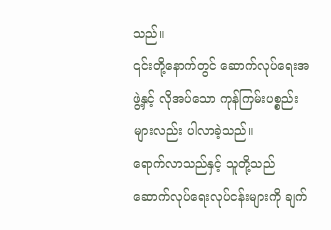သည်။
၎င်းတို့နောက်တွင် ဆောက်လုပ်ရေးအဖွဲ့နှင့် လိုအပ်သော ကုန်ကြမ်းပစ္စည်းများလည်း ပါလာခဲ့သည်။
ရောက်လာသည်နှင့် သူတို့သည် ဆောက်လုပ်ရေးလုပ်ငန်းများကို ချက်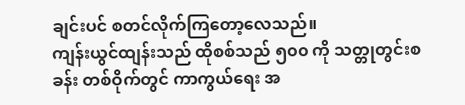ချင်းပင် စတင်လိုက်ကြတော့လေသည်။
ကျန်းယွင်ထျန်းသည် ထိုစစ်သည် ၅၀၀ ကို သတ္တုတွင်းစခန်း တစ်ဝိုက်တွင် ကာကွယ်ရေး အ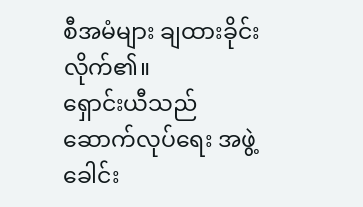စီအမံများ ချထားခိုင်းလိုက်၏။
ရှောင်းယီသည် ဆောက်လုပ်ရေး အဖွဲ့ခေါင်း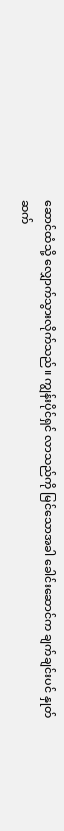ဆောင်ထံသို့ လျှောက်သွားလိုက်သည်။ ကျွန်းပိုင်ရှင် လာသည်ကို မြင်သောအခါ ခေါင်းဆောင်က ချက်ချင်းပင် နှုတ်ဆက်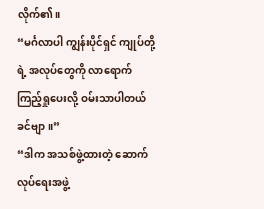လိုက်၏။
“မင်္ဂလာပါ ကျွန်းပိုင်ရှင် ကျုပ်တို့ရဲ့ အလုပ်တွေကို လာရောက်ကြည့်ရှုပေးလို့ ဝမ်းသာပါတယ်ခင်ဗျာ။”
“ဒါက အသစ်ဖွဲ့ထားတဲ့ ဆောက်လုပ်ရေးအဖွဲ့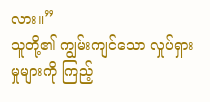လား။”
သူတို့၏ ကျွမ်းကျင်သော လှုပ်ရှားမှုများကို ကြည့်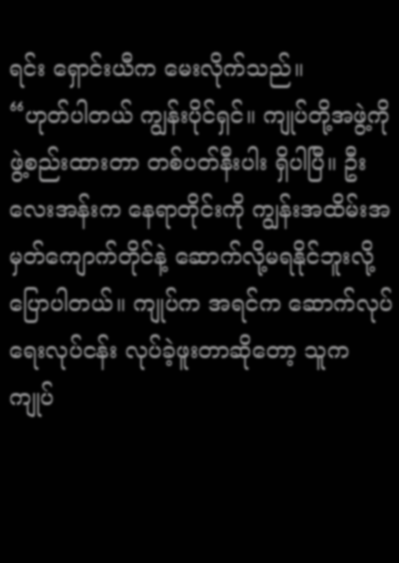ရင်း ရှောင်းယီက မေးလိုက်သည်။
“ဟုတ်ပါတယ် ကျွန်းပိုင်ရှင်။ ကျုပ်တို့အဖွဲ့ကို ဖွဲ့စည်းထားတာ တစ်ပတ်နီးပါး ရှိပါပြီ။ ဦးလေးအန်းက နေရာတိုင်းကို ကျွန်းအထိမ်းအမှတ်ကျောက်တိုင်နဲ့ ဆောက်လို့မရနိုင်ဘူးလို့ ပြောပါတယ်။ ကျုပ်က အရင်က ဆောက်လုပ်ရေးလုပ်ငန်း လုပ်ခဲ့ဖူးတာဆိုတော့ သူက ကျုပ်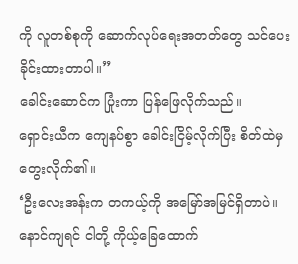ကို လူတစ်စုကို ဆောက်လုပ်ရေးအတတ်တွေ သင်ပေးခိုင်းထားတာပါ။”
ခေါင်းဆောင်က ပြုံးကာ ပြန်ဖြေလိုက်သည်။
ရှောင်းယီက ကျေနပ်စွာ ခေါင်းငြိမ့်လိုက်ပြီး စိတ်ထဲမှ တွေးလိုက်၏။
‘ဦးလေးအန်းက တကယ့်ကို အမြော်အမြင်ရှိတာပဲ။ နောင်ကျရင် ငါတို့ ကိုယ့်ခြေထောက်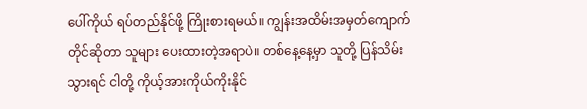ပေါ်ကိုယ် ရပ်တည်နိုင်ဖို့ ကြိုးစားရမယ်။ ကျွန်းအထိမ်းအမှတ်ကျောက်တိုင်ဆိုတာ သူများ ပေးထားတဲ့အရာပဲ။ တစ်နေ့နေ့မှာ သူတို့ ပြန်သိမ်းသွားရင် ငါတို့ ကိုယ့်အားကိုယ်ကိုးနိုင်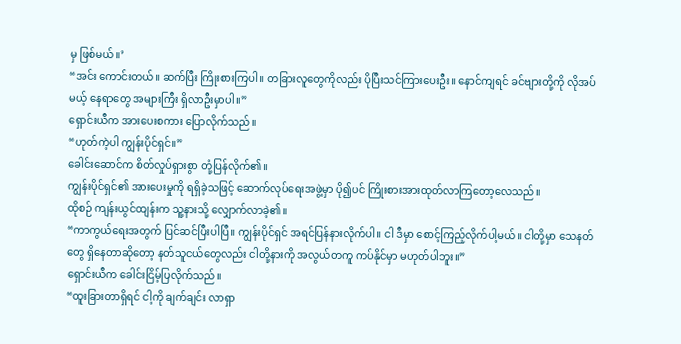မှ ဖြစ်မယ်။’
“အင်း ကောင်းတယ်။ ဆက်ပြီး ကြိုးစားကြပါ။ တခြားလူတွေကိုလည်း ပိုပြီးသင်ကြားပေးဦး။ နောင်ကျရင် ခင်ဗျားတို့ကို လိုအပ်မယ့် နေရာတွေ အများကြီး ရှိလာဦးမှာပါ။”
ရှောင်းယီက အားပေးစကား ပြောလိုက်သည်။
“ဟုတ်ကဲ့ပါ ကျွန်းပိုင်ရှင်။”
ခေါင်းဆောင်က စိတ်လှုပ်ရှားစွာ တုံ့ပြန်လိုက်၏။
ကျွန်းပိုင်ရှင်၏ အားပေးမှုကို ရရှိခဲ့သဖြင့် ဆောက်လုပ်ရေးအဖွဲ့မှာ ပို၍ပင် ကြိုးစားအားထုတ်လာကြတော့လေသည်။
ထိုစဉ် ကျန်းယွင်ထျန်းက သူ့နားသို့ လျှောက်လာခဲ့၏။
“ကာကွယ်ရေးအတွက် ပြင်ဆင်ပြီးပါပြီ။ ကျွန်းပိုင်ရှင် အရင်ပြန်နားလိုက်ပါ။ ငါ ဒီမှာ စောင့်ကြည့်လိုက်ပါ့မယ်။ ငါတို့မှာ သေနတ်တွေ ရှိနေတာဆိုတော့ နတ်သူငယ်တွေလည်း ငါတို့နားကို အလွယ်တကူ ကပ်နိုင်မှာ မဟုတ်ပါဘူး။”
ရှောင်းယီက ခေါင်းငြိမ့်ပြလိုက်သည်။
“ထူးခြားတာရှိရင် ငါ့ကို ချက်ချင်း လာရှာ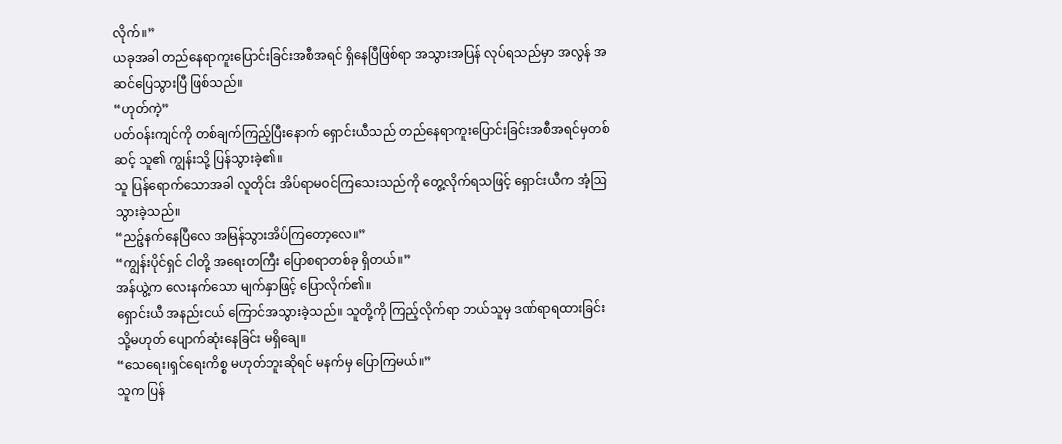လိုက်။”
ယခုအခါ တည်နေရာကူးပြောင်းခြင်းအစီအရင် ရှိနေပြီဖြစ်ရာ အသွားအပြန် လုပ်ရသည်မှာ အလွန် အဆင်ပြေသွားပြီ ဖြစ်သည်။
“ဟုတ်ကဲ့”
ပတ်ဝန်းကျင်ကို တစ်ချက်ကြည့်ပြီးနောက် ရှောင်းယီသည် တည်နေရာကူးပြောင်းခြင်းအစီအရင်မှတစ်ဆင့် သူ၏ ကျွန်းသို့ ပြန်သွားခဲ့၏။
သူ ပြန်ရောက်သောအခါ လူတိုင်း အိပ်ရာမဝင်ကြသေးသည်ကို တွေ့လိုက်ရသဖြင့် ရှောင်းယီက အံ့ဩသွားခဲ့သည်။
“ညဉ့်နက်နေပြီလေ အမြန်သွားအိပ်ကြတော့လေ။”
“ကျွန်းပိုင်ရှင် ငါတို့ အရေးတကြီး ပြောစရာတစ်ခု ရှိတယ်။”
အန်ယွဲ့က လေးနက်သော မျက်နှာဖြင့် ပြောလိုက်၏။
ရှောင်းယီ အနည်းငယ် ကြောင်အသွားခဲ့သည်။ သူတို့ကို ကြည့်လိုက်ရာ ဘယ်သူမှ ဒဏ်ရာရထားခြင်း သို့မဟုတ် ပျောက်ဆုံးနေခြင်း မရှိချေ။
“သေရေး၊ရှင်ရေးကိစ္စ မဟုတ်ဘူးဆိုရင် မနက်မှ ပြောကြမယ်။”
သူက ပြန်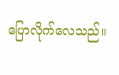ပြောလိုက်လေသည်။